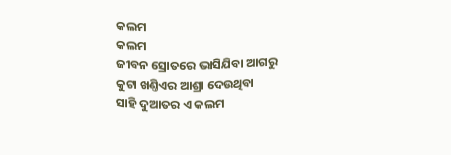କଲମ
କଲମ
ଜୀବନ ସ୍ରୋତରେ ଭାସିଯିବା ଆଗରୁ
କୁଟା ଖଣ୍ତିଏର ଆଶ୍ରା ଦେଉଥିବା
ସାହି ଦୁଆତର ଏ କଲମ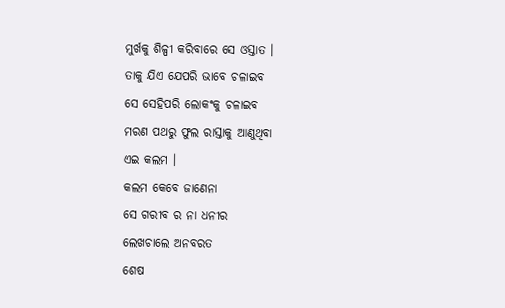ମୁର୍ଖକୁ ଶିଳ୍ପୀ କରିବାରେ ସେ ଓସ୍ତାତ ।
ତାକୁ ଯିଏ ଯେପରି ଭାବେ ଚଳାଇବ
ସେ ସେହିପରି ଲୋକଂକୁ ଚଳାଇବ
ମରଣ ପଥରୁ ଫୁଲ ରାସ୍ତାକୁ ଆଣୁଥିବା
ଏଇ କଲମ ।
କଲମ କେବେ ଜାଣେନା
ସେ ଗରୀବ ର ନା ଧନୀର
ଲେଖଚାଲେ ଅନବରତ
ଶେଷ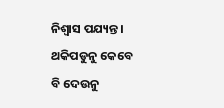ନିଶ୍ବାସ ପଯ୍ୟନ୍ତ ।
ଥକିପଡୁନୁ କେବେ
ବି ଦେଉନୁ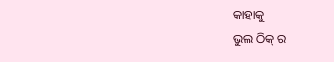କାହାକୁ
ଭୁଲ ଠିକ୍ ର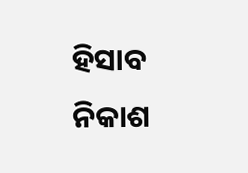ହିସାବ ନିକାଶ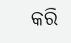କରି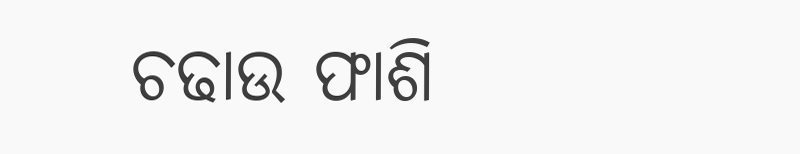ଚଢାଉ ଫାଶି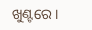ଖୁଣ୍ଟରେ ।